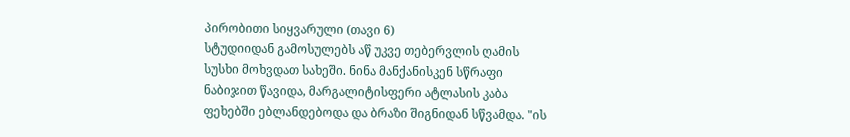პირობითი სიყვარული (თავი 6)
სტუდიიდან გამოსულებს აწ უკვე თებერვლის ღამის სუსხი მოხვდათ სახეში. ნინა მანქანისკენ სწრაფი ნაბიჯით წავიდა, მარგალიტისფერი ატლასის კაბა ფეხებში ებლანდებოდა და ბრაზი შიგნიდან სწვამდა. "ის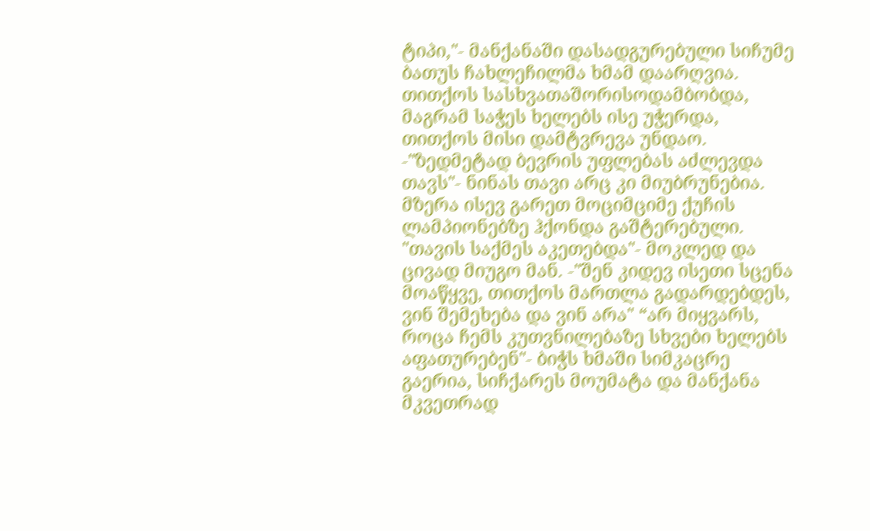ტიპი,"- მანქანაში დასადგურებული სიჩუმე ბათუს ჩახლეჩილმა ხმამ დაარღვია. თითქოს სასხვათაშორისოდამბობდა, მაგრამ საჭეს ხელებს ისე უჭერდა, თითქოს მისი დამტვრევა უნდაო. -"ზედმეტად ბევრის უფლებას აძლევდა თავს"- ნინას თავი არც კი მიუბრუნებია. მზერა ისევ გარეთ მოციმციმე ქუჩის ლამპიონებზე ჰქონდა გაშტერებული. "თავის საქმეს აკეთებდა"- მოკლედ და ცივად მიუგო მან. -"შენ კიდევ ისეთი სცენა მოაწყვე, თითქოს მართლა გადარდებდეს, ვინ შემეხება და ვინ არა" “არ მიყვარს, როცა ჩემს კუთვნილებაზე სხვები ხელებს აფათურებენ"- ბიჭს ხმაში სიმკაცრე გაერია, სიჩქარეს მოუმატა და მანქანა მკვეთრად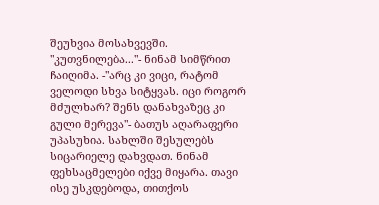შეუხვია მოსახვევში. "კუთვნილება..."- ნინამ სიმწრით ჩაიღიმა. -"არც კი ვიცი, რატომ ველოდი სხვა სიტყვას. იცი როგორ მძულხარ? შენს დანახვაზეც კი გული მერევა"- ბათუს აღარაფერი უპასუხია. სახლში შესულებს სიცარიელე დახვდათ. ნინამ ფეხსაცმელები იქვე მიყარა. თავი ისე უსკდებოდა, თითქოს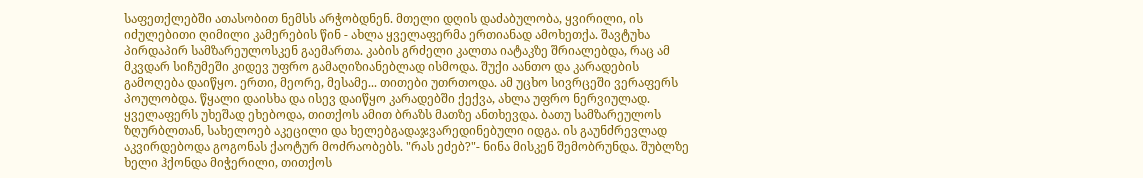საფეთქლებში ათასობით ნემსს არჭობდნენ. მთელი დღის დაძაბულობა, ყვირილი, ის იძულებითი ღიმილი კამერების წინ - ახლა ყველაფერმა ერთიანად ამოხეთქა. შავტუხა პირდაპირ სამზარეულოსკენ გაემართა. კაბის გრძელი კალთა იატაკზე შრიალებდა, რაც ამ მკვდარ სიჩუმეში კიდევ უფრო გამაღიზიანებლად ისმოდა. შუქი აანთო და კარადების გამოღება დაიწყო. ერთი, მეორე, მესამე... თითები უთრთოდა. ამ უცხო სივრცეში ვერაფერს პოულობდა. წყალი დაისხა და ისევ დაიწყო კარადებში ქექვა, ახლა უფრო ნერვიულად. ყველაფერს უხეშად ეხებოდა, თითქოს ამით ბრაზს მათზე ანთხევდა. ბათუ სამზარეულოს ზღურბლთან, სახელოებ აკეცილი და ხელებგადაჯვარედინებული იდგა. ის გაუნძრევლად აკვირდებოდა გოგონას ქაოტურ მოძრაობებს. "რას ეძებ?"- ნინა მისკენ შემობრუნდა. შუბლზე ხელი ჰქონდა მიჭერილი, თითქოს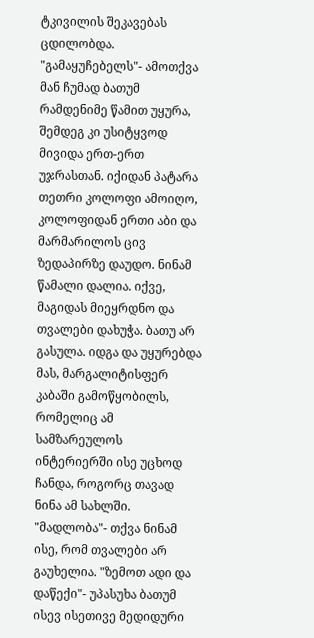ტკივილის შეკავებას ცდილობდა. "გამაყუჩებელს"- ამოთქვა მან ჩუმად ბათუმ რამდენიმე წამით უყურა, შემდეგ კი უსიტყვოდ მივიდა ერთ-ერთ უჯრასთან. იქიდან პატარა თეთრი კოლოფი ამოიღო, კოლოფიდან ერთი აბი და მარმარილოს ცივ ზედაპირზე დაუდო. ნინამ წამალი დალია. იქვე, მაგიდას მიეყრდნო და თვალები დახუჭა. ბათუ არ გასულა. იდგა და უყურებდა მას, მარგალიტისფერ კაბაში გამოწყობილს, რომელიც ამ სამზარეულოს ინტერიერში ისე უცხოდ ჩანდა, როგორც თავად ნინა ამ სახლში. "მადლობა"- თქვა ნინამ ისე, რომ თვალები არ გაუხელია. "ზემოთ ადი და დაწექი"- უპასუხა ბათუმ ისევ ისეთივე მედიდური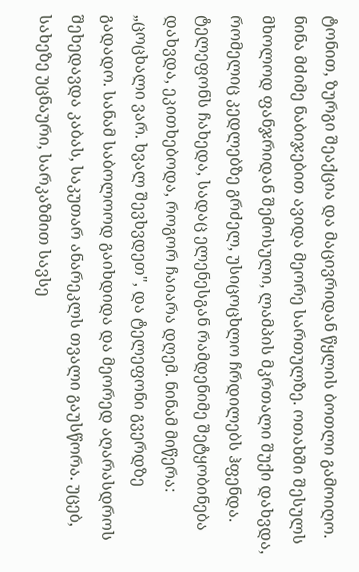ტონით, ზურგი შეაქცია და მაცივრიდან წყლის ბოთლი გამოიღო. ნინა მძიმე ნაბიჯებით ავიდა მეორე სართულზე. ოთახში შესულს მხოლოდ ფანჯრიდან შემოსული, ლამპის მკრთალი შუქი დახვდა, რომელიც კედლებზე გრძელ, უსიცოცხლო ჩრდილებს ჰფენდა. ტელეფონს ჩახედა, სადაც ელენესგან რამდენიმე შეტყობინება დახვდა, ეკითხებოდა, როგორ ჩაიარა დღემ. ნინამ მიწერა: „ცოცხალი ვარ. ხვალ შევხვდეთ", და ტელეფონი გვერდზე გადადო. სანამ საბოლოოდ გაიხდიდა და მეორედ აღარასდროს შეხედავდა კაბას, საკუთარ ანარეკლს თვალი გაუსწორა. უცებ, სახეზე უცნაური, სარკაზმით სავსე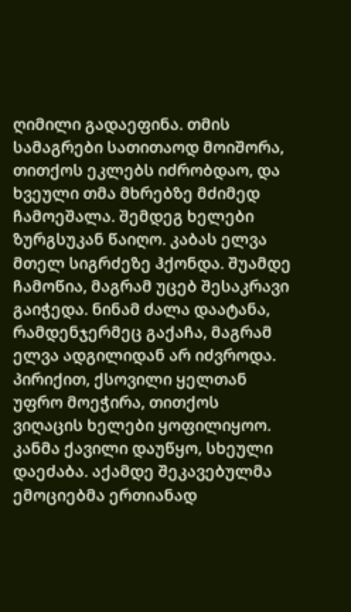ღიმილი გადაეფინა. თმის სამაგრები სათითაოდ მოიშორა, თითქოს ეკლებს იძრობდაო, და ხვეული თმა მხრებზე მძიმედ ჩამოეშალა. შემდეგ ხელები ზურგსუკან წაიღო. კაბას ელვა მთელ სიგრძეზე ჰქონდა. შუამდე ჩამოწია, მაგრამ უცებ შესაკრავი გაიჭედა. ნინამ ძალა დაატანა, რამდენჯერმეც გაქაჩა, მაგრამ ელვა ადგილიდან არ იძვროდა. პირიქით, ქსოვილი ყელთან უფრო მოეჭირა, თითქოს ვიღაცის ხელები ყოფილიყოო. კანმა ქავილი დაუწყო, სხეული დაეძაბა. აქამდე შეკავებულმა ემოციებმა ერთიანად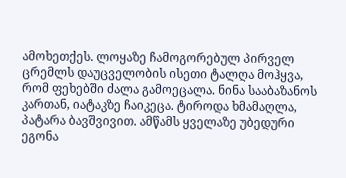ამოხეთქეს. ლოყაზე ჩამოგორებულ პირველ ცრემლს დაუცველობის ისეთი ტალღა მოჰყვა, რომ ფეხებში ძალა გამოეცალა. ნინა სააბაზანოს კართან, იატაკზე ჩაიკეცა. ტიროდა ხმამაღლა, პატარა ბავშვივით. ამწამს ყველაზე უბედური ეგონა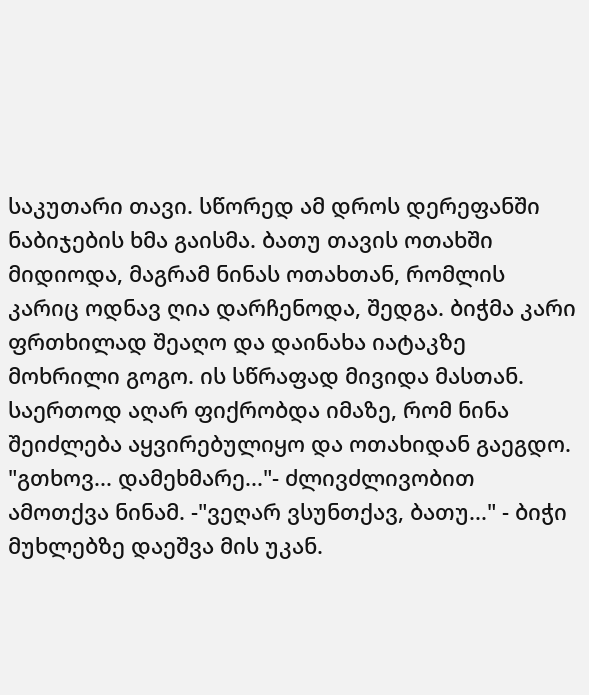საკუთარი თავი. სწორედ ამ დროს დერეფანში ნაბიჯების ხმა გაისმა. ბათუ თავის ოთახში მიდიოდა, მაგრამ ნინას ოთახთან, რომლის კარიც ოდნავ ღია დარჩენოდა, შედგა. ბიჭმა კარი ფრთხილად შეაღო და დაინახა იატაკზე მოხრილი გოგო. ის სწრაფად მივიდა მასთან. საერთოდ აღარ ფიქრობდა იმაზე, რომ ნინა შეიძლება აყვირებულიყო და ოთახიდან გაეგდო. "გთხოვ... დამეხმარე..."- ძლივძლივობით ამოთქვა ნინამ. -"ვეღარ ვსუნთქავ, ბათუ..." - ბიჭი მუხლებზე დაეშვა მის უკან.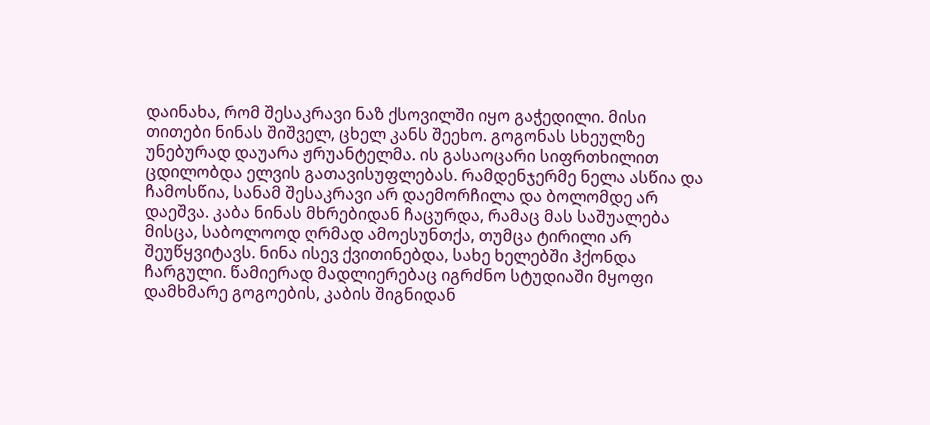დაინახა, რომ შესაკრავი ნაზ ქსოვილში იყო გაჭედილი. მისი თითები ნინას შიშველ, ცხელ კანს შეეხო. გოგონას სხეულზე უნებურად დაუარა ჟრუანტელმა. ის გასაოცარი სიფრთხილით ცდილობდა ელვის გათავისუფლებას. რამდენჯერმე ნელა ასწია და ჩამოსწია, სანამ შესაკრავი არ დაემორჩილა და ბოლომდე არ დაეშვა. კაბა ნინას მხრებიდან ჩაცურდა, რამაც მას საშუალება მისცა, საბოლოოდ ღრმად ამოესუნთქა, თუმცა ტირილი არ შეუწყვიტავს. ნინა ისევ ქვითინებდა, სახე ხელებში ჰქონდა ჩარგული. წამიერად მადლიერებაც იგრძნო სტუდიაში მყოფი დამხმარე გოგოების, კაბის შიგნიდან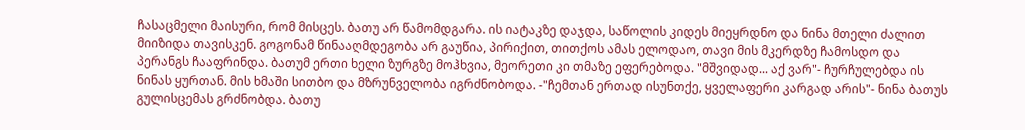ჩასაცმელი მაისური, რომ მისცეს. ბათუ არ წამომდგარა. ის იატაკზე დაჯდა, საწოლის კიდეს მიეყრდნო და ნინა მთელი ძალით მიიზიდა თავისკენ. გოგონამ წინააღმდეგობა არ გაუწია, პირიქით, თითქოს ამას ელოდაო, თავი მის მკერდზე ჩამოსდო და პერანგს ჩააფრინდა. ბათუმ ერთი ხელი ზურგზე მოჰხვია, მეორეთი კი თმაზე ეფერებოდა. "მშვიდად... აქ ვარ"- ჩურჩულებდა ის ნინას ყურთან. მის ხმაში სითბო და მზრუნველობა იგრძნობოდა. -"ჩემთან ერთად ისუნთქე, ყველაფერი კარგად არის"- ნინა ბათუს გულისცემას გრძნობდა. ბათუ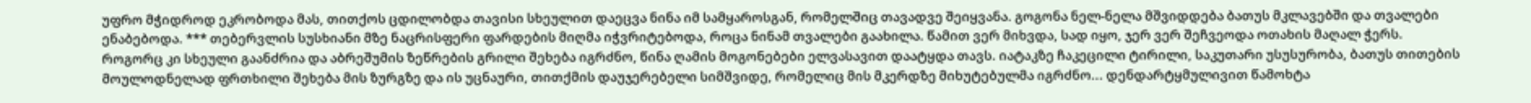უფრო მჭიდროდ ეკრობოდა მას, თითქოს ცდილობდა თავისი სხეულით დაეცვა ნინა იმ სამყაროსგან, რომელშიც თავადვე შეიყვანა. გოგონა ნელ-ნელა მშვიდდება ბათუს მკლავებში და თვალები ენაბებოდა. *** თებერვლის სუსხიანი მზე ნაცრისფერი ფარდების მიღმა იჭვრიტებოდა, როცა ნინამ თვალები გაახილა. წამით ვერ მიხვდა, სად იყო, ჯერ ვერ შეჩვეოდა ოთახის მაღალ ჭერს. როგორც კი სხეული გაანძრია და აბრეშუმის ზეწრების გრილი შეხება იგრძნო, წინა ღამის მოგონებები ელვასავით დაატყდა თავს. იატაკზე ჩაკეცილი ტირილი, საკუთარი უსუსურობა, ბათუს თითების მოულოდნელად ფრთხილი შეხება მის ზურგზე და ის უცნაური, თითქმის დაუჯერებელი სიმშვიდე, რომელიც მის მკერდზე მიხუტებულმა იგრძნო... დენდარტყმულივით წამოხტა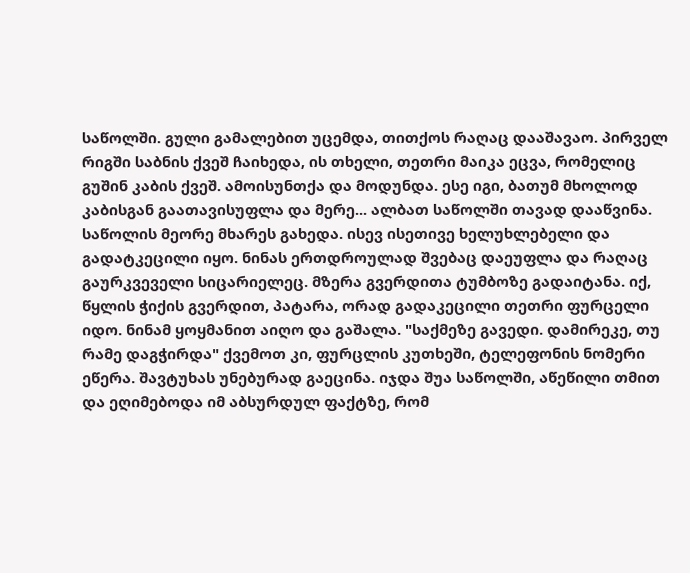საწოლში. გული გამალებით უცემდა, თითქოს რაღაც დააშავაო. პირველ რიგში საბნის ქვეშ ჩაიხედა, ის თხელი, თეთრი მაიკა ეცვა, რომელიც გუშინ კაბის ქვეშ. ამოისუნთქა და მოდუნდა. ესე იგი, ბათუმ მხოლოდ კაბისგან გაათავისუფლა და მერე... ალბათ საწოლში თავად დააწვინა. საწოლის მეორე მხარეს გახედა. ისევ ისეთივე ხელუხლებელი და გადატკეცილი იყო. ნინას ერთდროულად შვებაც დაეუფლა და რაღაც გაურკვეველი სიცარიელეც. მზერა გვერდითა ტუმბოზე გადაიტანა. იქ, წყლის ჭიქის გვერდით, პატარა, ორად გადაკეცილი თეთრი ფურცელი იდო. ნინამ ყოყმანით აიღო და გაშალა. "საქმეზე გავედი. დამირეკე, თუ რამე დაგჭირდა" ქვემოთ კი, ფურცლის კუთხეში, ტელეფონის ნომერი ეწერა. შავტუხას უნებურად გაეცინა. იჯდა შუა საწოლში, აწეწილი თმით და ეღიმებოდა იმ აბსურდულ ფაქტზე, რომ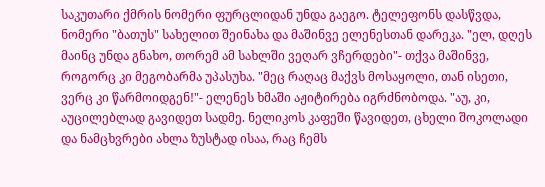საკუთარი ქმრის ნომერი ფურცლიდან უნდა გაეგო. ტელეფონს დასწვდა, ნომერი "ბათუს" სახელით შეინახა და მაშინვე ელენესთან დარეკა. "ელ, დღეს მაინც უნდა გნახო, თორემ ამ სახლში ვეღარ ვჩერდები"- თქვა მაშინვე, როგორც კი მეგობარმა უპასუხა. "მეც რაღაც მაქვს მოსაყოლი, თან ისეთი, ვერც კი წარმოიდგენ!"- ელენეს ხმაში აჟიტირება იგრძნობოდა. "აუ, კი, აუცილებლად გავიდეთ სადმე. ნელიკოს კაფეში წავიდეთ, ცხელი შოკოლადი და ნამცხვრები ახლა ზუსტად ისაა, რაც ჩემს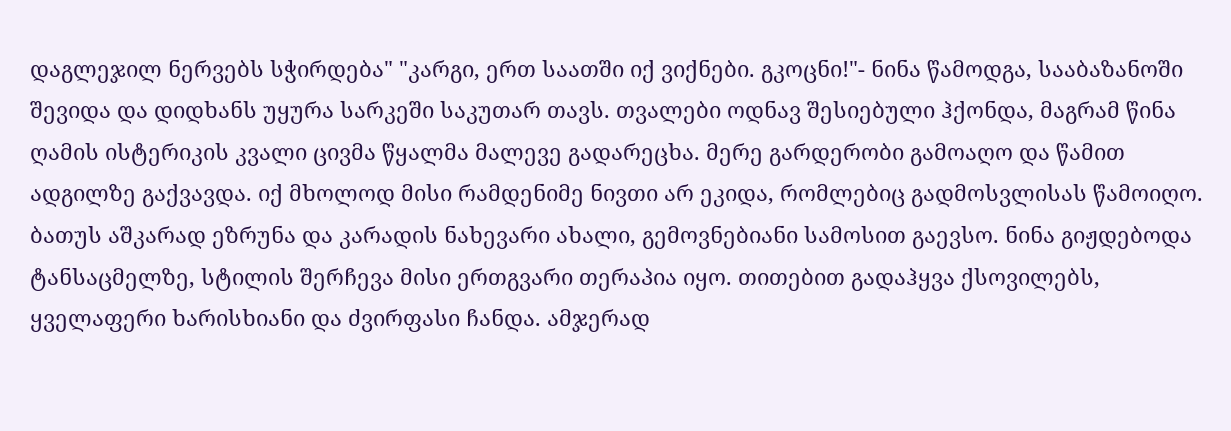დაგლეჯილ ნერვებს სჭირდება" "კარგი, ერთ საათში იქ ვიქნები. გკოცნი!"- ნინა წამოდგა, სააბაზანოში შევიდა და დიდხანს უყურა სარკეში საკუთარ თავს. თვალები ოდნავ შესიებული ჰქონდა, მაგრამ წინა ღამის ისტერიკის კვალი ცივმა წყალმა მალევე გადარეცხა. მერე გარდერობი გამოაღო და წამით ადგილზე გაქვავდა. იქ მხოლოდ მისი რამდენიმე ნივთი არ ეკიდა, რომლებიც გადმოსვლისას წამოიღო. ბათუს აშკარად ეზრუნა და კარადის ნახევარი ახალი, გემოვნებიანი სამოსით გაევსო. ნინა გიჟდებოდა ტანსაცმელზე, სტილის შერჩევა მისი ერთგვარი თერაპია იყო. თითებით გადაჰყვა ქსოვილებს, ყველაფერი ხარისხიანი და ძვირფასი ჩანდა. ამჯერად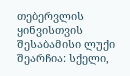თებერვლის ყინვისთვის შესაბამისი ლუქი შეარჩია: სქელი,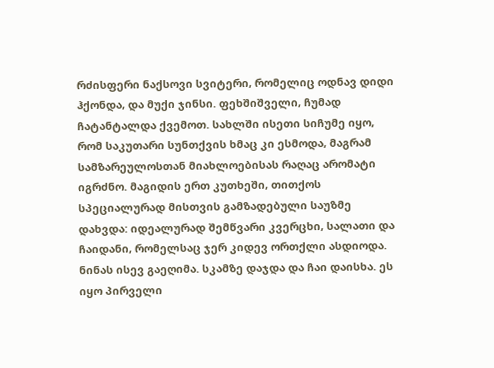რძისფერი ნაქსოვი სვიტერი, რომელიც ოდნავ დიდი ჰქონდა, და მუქი ჯინსი. ფეხშიშველი, ჩუმად ჩატანტალდა ქვემოთ. სახლში ისეთი სიჩუმე იყო, რომ საკუთარი სუნთქვის ხმაც კი ესმოდა, მაგრამ სამზარეულოსთან მიახლოებისას რაღაც არომატი იგრძნო. მაგიდის ერთ კუთხეში, თითქოს სპეციალურად მისთვის გამზადებული საუზმე დახვდა: იდეალურად შემწვარი კვერცხი, სალათი და ჩაიდანი, რომელსაც ჯერ კიდევ ორთქლი ასდიოდა. ნინას ისევ გაეღიმა. სკამზე დაჯდა და ჩაი დაისხა. ეს იყო პირველი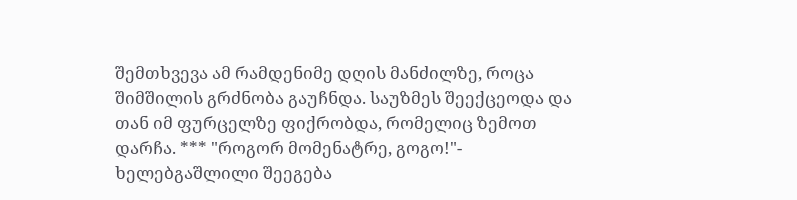შემთხვევა ამ რამდენიმე დღის მანძილზე, როცა შიმშილის გრძნობა გაუჩნდა. საუზმეს შეექცეოდა და თან იმ ფურცელზე ფიქრობდა, რომელიც ზემოთ დარჩა. *** "როგორ მომენატრე, გოგო!"- ხელებგაშლილი შეეგება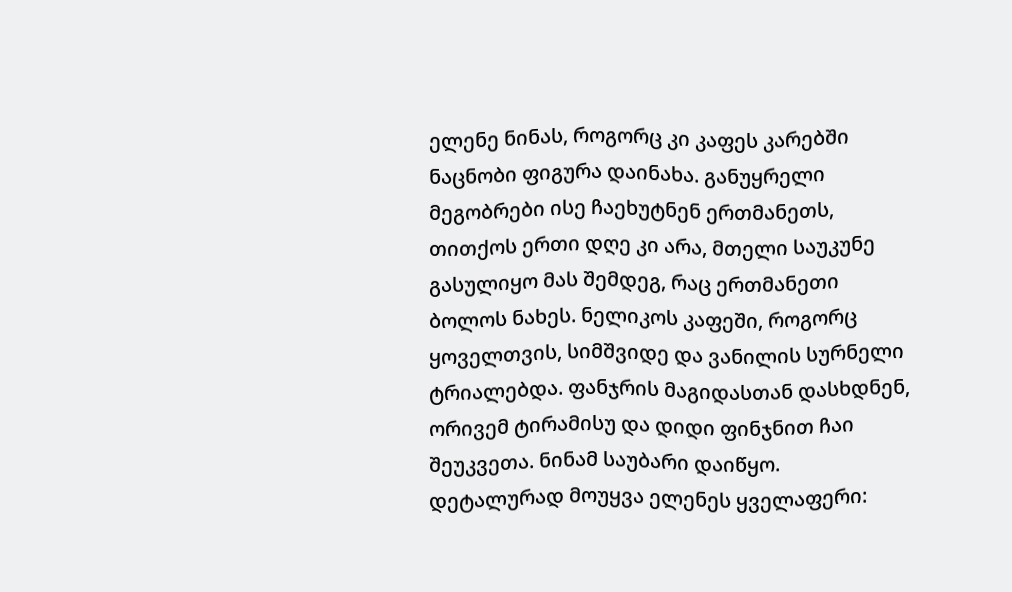ელენე ნინას, როგორც კი კაფეს კარებში ნაცნობი ფიგურა დაინახა. განუყრელი მეგობრები ისე ჩაეხუტნენ ერთმანეთს, თითქოს ერთი დღე კი არა, მთელი საუკუნე გასულიყო მას შემდეგ, რაც ერთმანეთი ბოლოს ნახეს. ნელიკოს კაფეში, როგორც ყოველთვის, სიმშვიდე და ვანილის სურნელი ტრიალებდა. ფანჯრის მაგიდასთან დასხდნენ, ორივემ ტირამისუ და დიდი ფინჯნით ჩაი შეუკვეთა. ნინამ საუბარი დაიწყო. დეტალურად მოუყვა ელენეს ყველაფერი: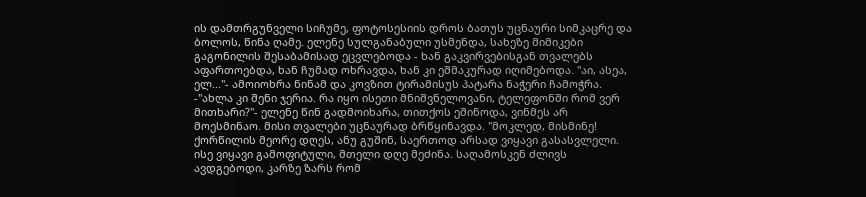ის დამთრგუნველი სიჩუმე, ფოტოსესიის დროს ბათუს უცნაური სიმკაცრე და ბოლოს, წინა ღამე. ელენე სულგანაბული უსმენდა, სახეზე მიმიკები გაგონილის შესაბამისად ეცვლებოდა - ხან გაკვირვებისგან თვალებს აფართოებდა, ხან ჩუმად ოხრავდა, ხან კი ეშმაკურად იღიმებოდა. "აი, ასეა, ელ..."- ამოიოხრა ნინამ და კოვზით ტირამისუს პატარა ნაჭერი ჩამოჭრა. -"ახლა კი შენი ჯერია. რა იყო ისეთი მნიშვნელოვანი, ტელეფონში რომ ვერ მითხარი?"- ელენე წინ გადმოიხარა, თითქოს ეშინოდა, ვინმეს არ მოესმინაო. მისი თვალები უცნაურად ბრწყინავდა. "მოკლედ, მისმინე! ქორწილის მეორე დღეს, ანუ გუშინ, საერთოდ არსად ვიყავი გასასვლელი. ისე ვიყავი გამოფიტული, მთელი დღე მეძინა. საღამოსკენ ძლივს ავდგებოდი, კარზე ზარს რომ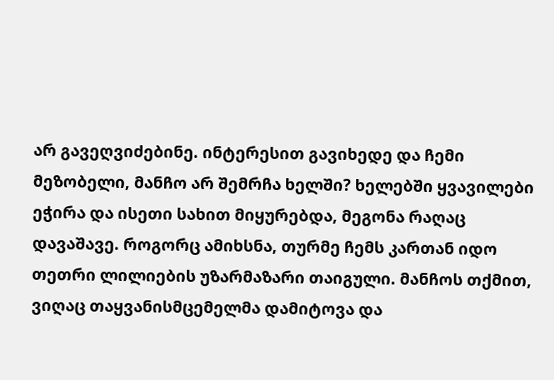არ გავეღვიძებინე. ინტერესით გავიხედე და ჩემი მეზობელი, მანჩო არ შემრჩა ხელში? ხელებში ყვავილები ეჭირა და ისეთი სახით მიყურებდა, მეგონა რაღაც დავაშავე. როგორც ამიხსნა, თურმე ჩემს კართან იდო თეთრი ლილიების უზარმაზარი თაიგული. მანჩოს თქმით, ვიღაც თაყვანისმცემელმა დამიტოვა და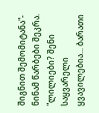შიგნით შემომიტანა"- ნინამ წარბები შეკრა. "ლილიები? შენი საყვარელი ყვავილებია... ბარათი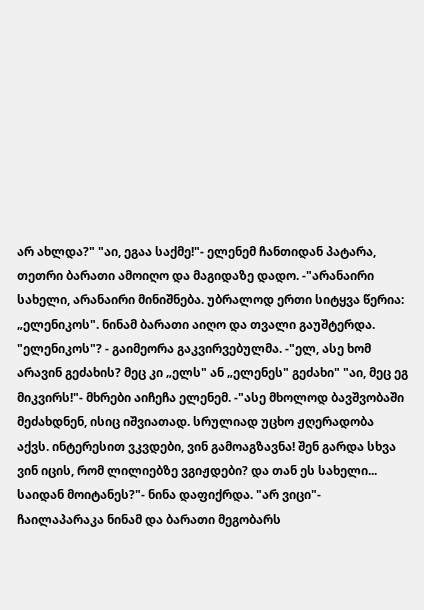არ ახლდა?" "აი, ეგაა საქმე!"- ელენემ ჩანთიდან პატარა, თეთრი ბარათი ამოიღო და მაგიდაზე დადო. -"არანაირი სახელი, არანაირი მინიშნება. უბრალოდ ერთი სიტყვა წერია: „ელენიკოს". ნინამ ბარათი აიღო და თვალი გაუშტერდა. "ელენიკოს"? - გაიმეორა გაკვირვებულმა. -"ელ, ასე ხომ არავინ გეძახის? მეც კი „ელს" ან „ელენეს" გეძახი" "აი, მეც ეგ მიკვირს!"- მხრები აიჩეჩა ელენემ. -"ასე მხოლოდ ბავშვობაში მეძახდნენ, ისიც იშვიათად. სრულიად უცხო ჟღერადობა აქვს. ინტერესით ვკვდები, ვინ გამოაგზავნა! შენ გარდა სხვა ვინ იცის, რომ ლილიებზე ვგიჟდები? და თან ეს სახელი... საიდან მოიტანეს?"- ნინა დაფიქრდა. "არ ვიცი"- ჩაილაპარაკა ნინამ და ბარათი მეგობარს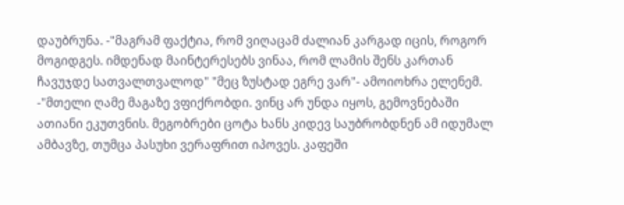დაუბრუნა. -"მაგრამ ფაქტია, რომ ვიღაცამ ძალიან კარგად იცის, როგორ მოგიდგეს. იმდენად მაინტერესებს ვინაა, რომ ლამის შენს კართან ჩავუჯდე სათვალთვალოდ" "მეც ზუსტად ეგრე ვარ"- ამოიოხრა ელენემ. -"მთელი ღამე მაგაზე ვფიქრობდი. ვინც არ უნდა იყოს, გემოვნებაში ათიანი ეკუთვნის. მეგობრები ცოტა ხანს კიდევ საუბრობდნენ ამ იდუმალ ამბავზე, თუმცა პასუხი ვერაფრით იპოვეს. კაფეში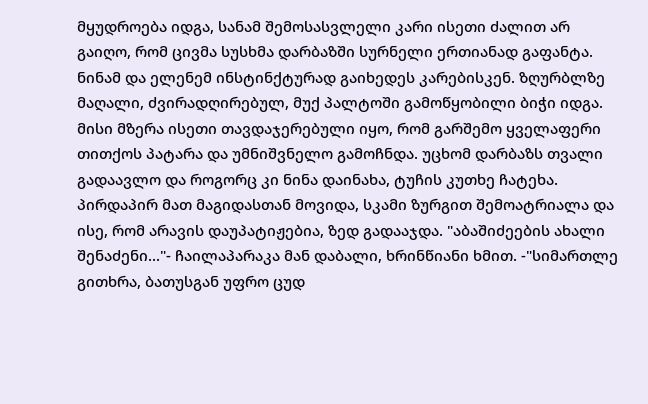მყუდროება იდგა, სანამ შემოსასვლელი კარი ისეთი ძალით არ გაიღო, რომ ცივმა სუსხმა დარბაზში სურნელი ერთიანად გაფანტა. ნინამ და ელენემ ინსტინქტურად გაიხედეს კარებისკენ. ზღურბლზე მაღალი, ძვირადღირებულ, მუქ პალტოში გამოწყობილი ბიჭი იდგა. მისი მზერა ისეთი თავდაჯერებული იყო, რომ გარშემო ყველაფერი თითქოს პატარა და უმნიშვნელო გამოჩნდა. უცხომ დარბაზს თვალი გადაავლო და როგორც კი ნინა დაინახა, ტუჩის კუთხე ჩატეხა. პირდაპირ მათ მაგიდასთან მოვიდა, სკამი ზურგით შემოატრიალა და ისე, რომ არავის დაუპატიჟებია, ზედ გადააჯდა. "აბაშიძეების ახალი შენაძენი..."- ჩაილაპარაკა მან დაბალი, ხრინწიანი ხმით. -"სიმართლე გითხრა, ბათუსგან უფრო ცუდ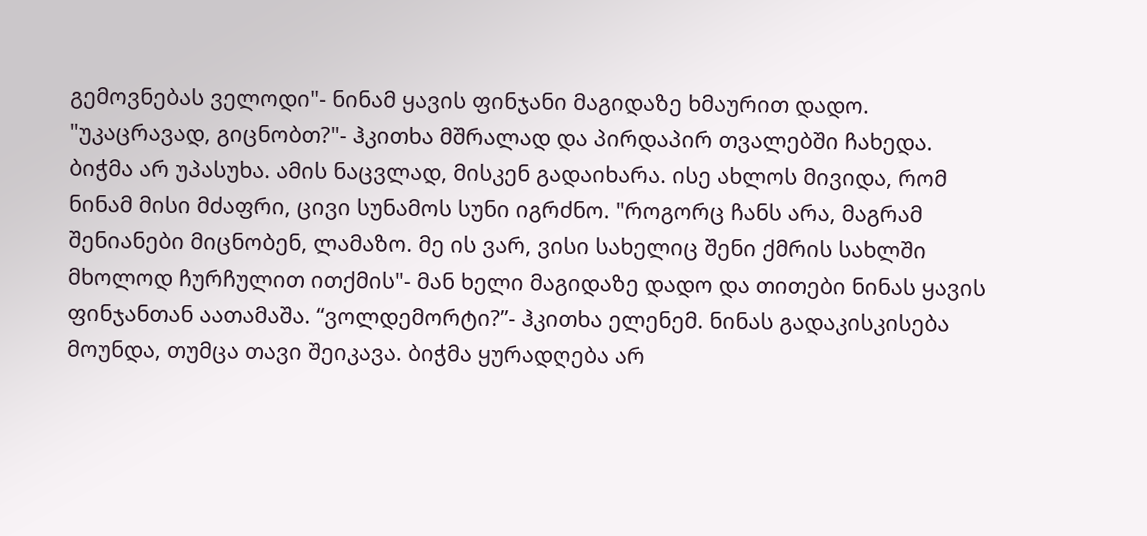გემოვნებას ველოდი"- ნინამ ყავის ფინჯანი მაგიდაზე ხმაურით დადო. "უკაცრავად, გიცნობთ?"- ჰკითხა მშრალად და პირდაპირ თვალებში ჩახედა. ბიჭმა არ უპასუხა. ამის ნაცვლად, მისკენ გადაიხარა. ისე ახლოს მივიდა, რომ ნინამ მისი მძაფრი, ცივი სუნამოს სუნი იგრძნო. "როგორც ჩანს არა, მაგრამ შენიანები მიცნობენ, ლამაზო. მე ის ვარ, ვისი სახელიც შენი ქმრის სახლში მხოლოდ ჩურჩულით ითქმის"- მან ხელი მაგიდაზე დადო და თითები ნინას ყავის ფინჯანთან აათამაშა. “ვოლდემორტი?”- ჰკითხა ელენემ. ნინას გადაკისკისება მოუნდა, თუმცა თავი შეიკავა. ბიჭმა ყურადღება არ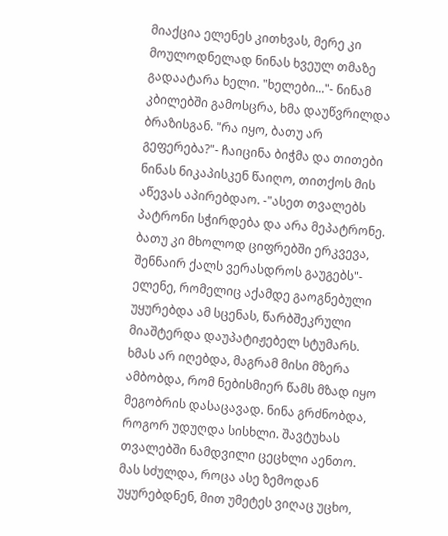მიაქცია ელენეს კითხვას, მერე კი მოულოდნელად ნინას ხვეულ თმაზე გადაატარა ხელი. "ხელები..."- ნინამ კბილებში გამოსცრა, ხმა დაუწვრილდა ბრაზისგან. "რა იყო, ბათუ არ გეფერება?"- ჩაიცინა ბიჭმა და თითები ნინას ნიკაპისკენ წაიღო, თითქოს მის აწევას აპირებდაო. -"ასეთ თვალებს პატრონი სჭირდება და არა მეპატრონე. ბათუ კი მხოლოდ ციფრებში ერკვევა, შენნაირ ქალს ვერასდროს გაუგებს"- ელენე, რომელიც აქამდე გაოგნებული უყურებდა ამ სცენას, წარბშეკრული მიაშტერდა დაუპატიჟებელ სტუმარს. ხმას არ იღებდა, მაგრამ მისი მზერა ამბობდა, რომ ნებისმიერ წამს მზად იყო მეგობრის დასაცავად. ნინა გრძნობდა, როგორ უდუღდა სისხლი. შავტუხას თვალებში ნამდვილი ცეცხლი აენთო. მას სძულდა, როცა ასე ზემოდან უყურებდნენ, მით უმეტეს ვიღაც უცხო,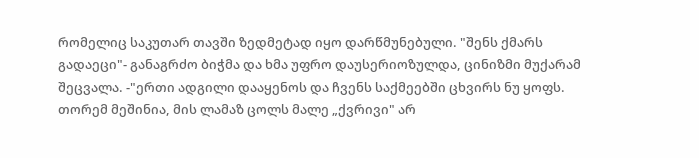რომელიც საკუთარ თავში ზედმეტად იყო დარწმუნებული. "შენს ქმარს გადაეცი"- განაგრძო ბიჭმა და ხმა უფრო დაუსერიოზულდა, ცინიზმი მუქარამ შეცვალა. -"ერთი ადგილი დააყენოს და ჩვენს საქმეებში ცხვირს ნუ ყოფს. თორემ მეშინია, მის ლამაზ ცოლს მალე „ქვრივი" არ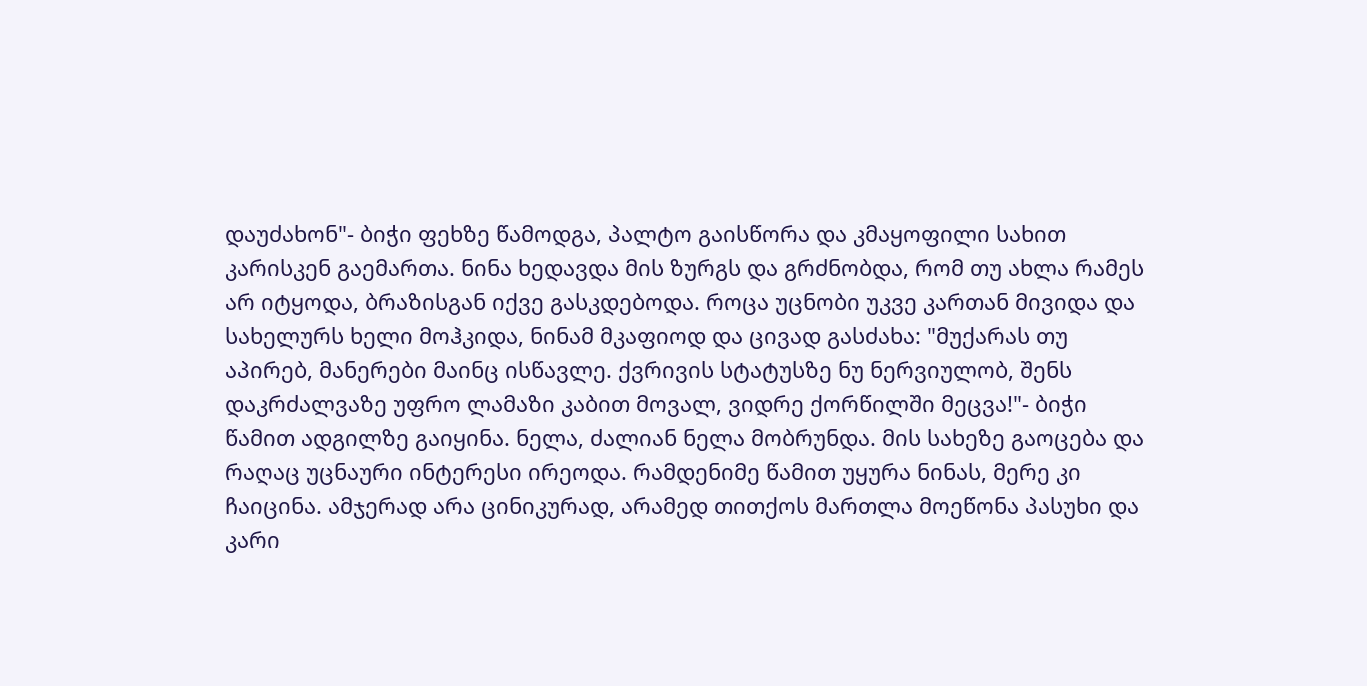დაუძახონ"- ბიჭი ფეხზე წამოდგა, პალტო გაისწორა და კმაყოფილი სახით კარისკენ გაემართა. ნინა ხედავდა მის ზურგს და გრძნობდა, რომ თუ ახლა რამეს არ იტყოდა, ბრაზისგან იქვე გასკდებოდა. როცა უცნობი უკვე კართან მივიდა და სახელურს ხელი მოჰკიდა, ნინამ მკაფიოდ და ცივად გასძახა: "მუქარას თუ აპირებ, მანერები მაინც ისწავლე. ქვრივის სტატუსზე ნუ ნერვიულობ, შენს დაკრძალვაზე უფრო ლამაზი კაბით მოვალ, ვიდრე ქორწილში მეცვა!"- ბიჭი წამით ადგილზე გაიყინა. ნელა, ძალიან ნელა მობრუნდა. მის სახეზე გაოცება და რაღაც უცნაური ინტერესი ირეოდა. რამდენიმე წამით უყურა ნინას, მერე კი ჩაიცინა. ამჯერად არა ცინიკურად, არამედ თითქოს მართლა მოეწონა პასუხი და კარი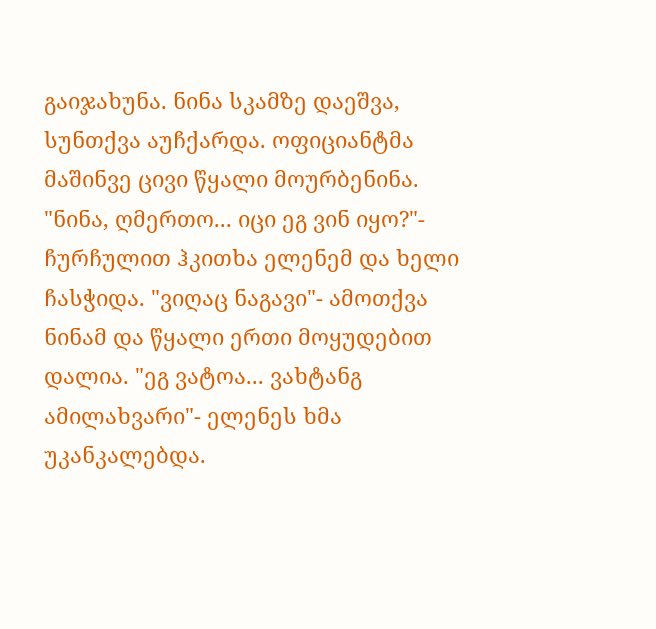გაიჯახუნა. ნინა სკამზე დაეშვა, სუნთქვა აუჩქარდა. ოფიციანტმა მაშინვე ცივი წყალი მოურბენინა. "ნინა, ღმერთო... იცი ეგ ვინ იყო?"- ჩურჩულით ჰკითხა ელენემ და ხელი ჩასჭიდა. "ვიღაც ნაგავი"- ამოთქვა ნინამ და წყალი ერთი მოყუდებით დალია. "ეგ ვატოა... ვახტანგ ამილახვარი"- ელენეს ხმა უკანკალებდა.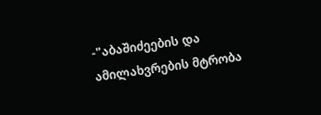-"აბაშიძეების და ამილახვრების მტრობა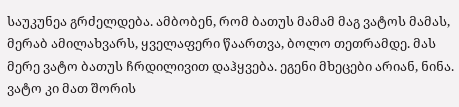საუკუნეა გრძელდება. ამბობენ, რომ ბათუს მამამ მაგ ვატოს მამას, მერაბ ამილახვარს, ყველაფერი წაართვა, ბოლო თეთრამდე. მას მერე ვატო ბათუს ჩრდილივით დაჰყვება. ეგენი მხეცები არიან, ნინა. ვატო კი მათ შორის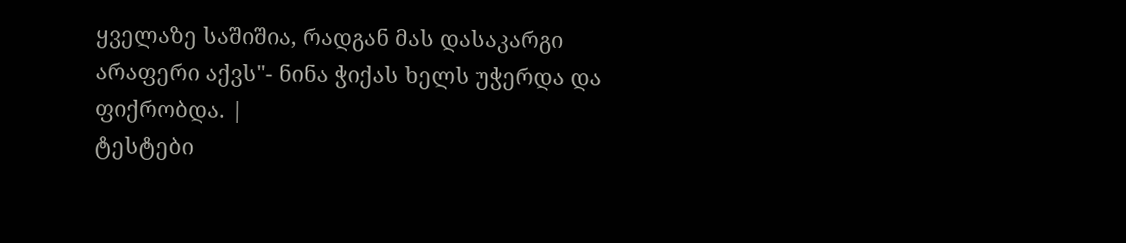ყველაზე საშიშია, რადგან მას დასაკარგი არაფერი აქვს"- ნინა ჭიქას ხელს უჭერდა და ფიქრობდა. |
ტესტები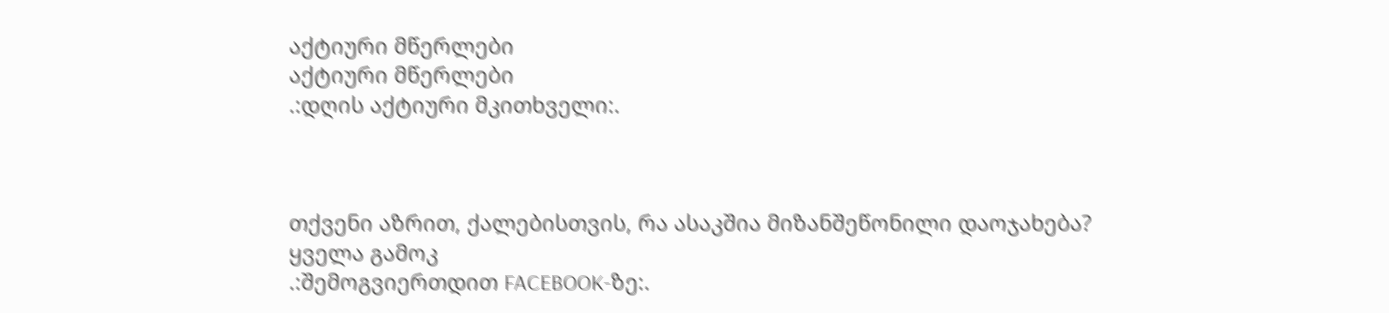აქტიური მწერლები
აქტიური მწერლები
.:დღის აქტიური მკითხველი:.



თქვენი აზრით, ქალებისთვის, რა ასაკშია მიზანშეწონილი დაოჯახება?
ყველა გამოკ
.:შემოგვიერთდით FACEBOOK-ზე:.